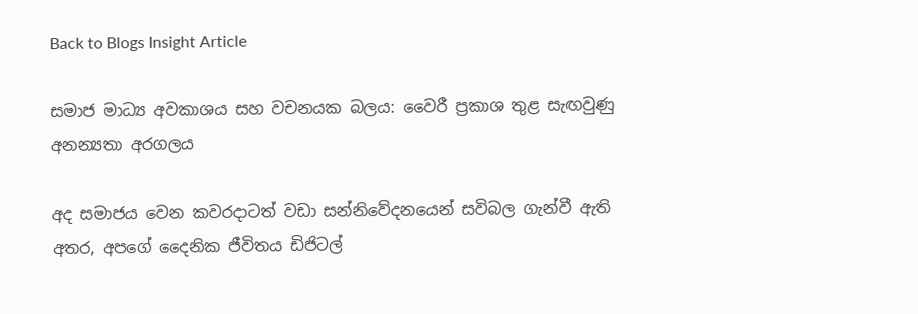Back to Blogs Insight Article

සමාජ මාධ්‍ය අවකාශය සහ වචනයක බලය: වෛරී ප්‍රකාශ තුළ සැඟවුණු අනන්‍යතා අරගලය

අද සමාජය වෙන කවරදාටත් වඩා සන්නිවේදනයෙන් සවිබල ගැන්වී ඇති අතර, අපගේ දෛනික ජීවිතය ඩිජිටල්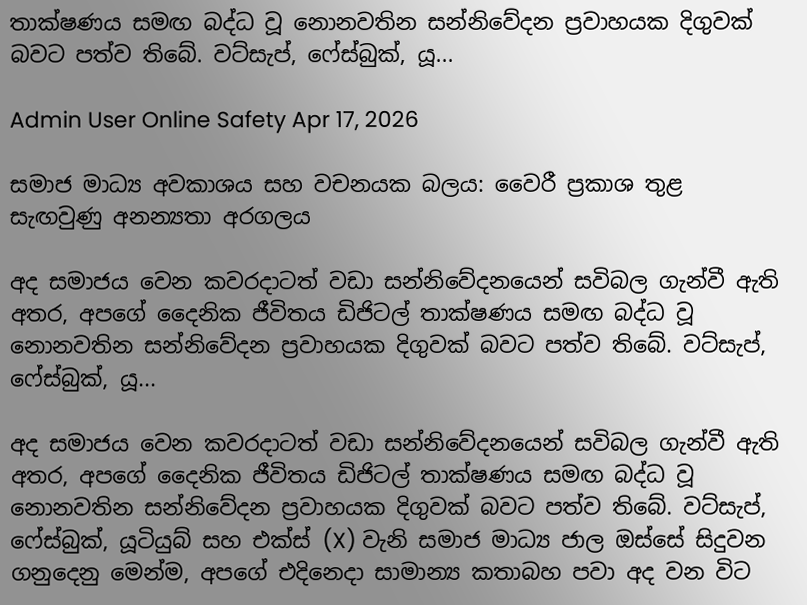තාක්ෂණය සමඟ බද්ධ වූ නොනවතින සන්නිවේදන ප්‍රවාහයක දිගුවක් බවට පත්ව තිබේ. වට්සැප්, ෆේස්බුක්, යූ...

Admin User Online Safety Apr 17, 2026

සමාජ මාධ්‍ය අවකාශය සහ වචනයක බලය: වෛරී ප්‍රකාශ තුළ සැඟවුණු අනන්‍යතා අරගලය

අද සමාජය වෙන කවරදාටත් වඩා සන්නිවේදනයෙන් සවිබල ගැන්වී ඇති අතර, අපගේ දෛනික ජීවිතය ඩිජිටල් තාක්ෂණය සමඟ බද්ධ වූ නොනවතින සන්නිවේදන ප්‍රවාහයක දිගුවක් බවට පත්ව තිබේ. වට්සැප්, ෆේස්බුක්, යූ...

අද සමාජය වෙන කවරදාටත් වඩා සන්නිවේදනයෙන් සවිබල ගැන්වී ඇති අතර, අපගේ දෛනික ජීවිතය ඩිජිටල් තාක්ෂණය සමඟ බද්ධ වූ නොනවතින සන්නිවේදන ප්‍රවාහයක දිගුවක් බවට පත්ව තිබේ. වට්සැප්, ෆේස්බුක්, යූටියුබ් සහ එක්ස් (X) වැනි සමාජ මාධ්‍ය ජාල ඔස්සේ සිදුවන ගනුදෙනු මෙන්ම, අපගේ එදිනෙදා සාමාන්‍ය කතාබහ පවා අද වන විට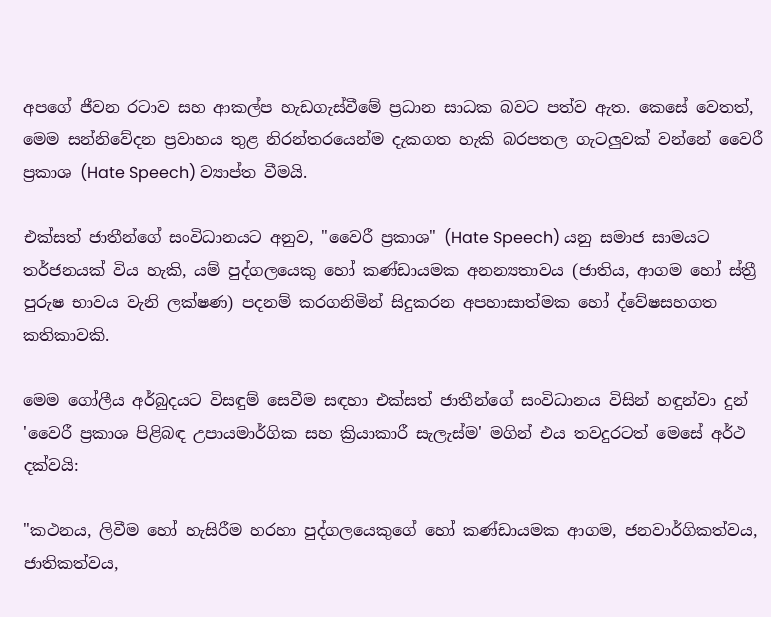අපගේ ජීවන රටාව සහ ආකල්ප හැඩගැස්වීමේ ප්‍රධාන සාධක බවට පත්ව ඇත. කෙසේ වෙතත්, මෙම සන්නිවේදන ප්‍රවාහය තුළ නිරන්තරයෙන්ම දැකගත හැකි බරපතල ගැටලුවක් වන්නේ වෛරී ප්‍රකාශ (Hate Speech) ව්‍යාප්ත වීමයි.

එක්සත් ජාතීන්ගේ සංවිධානයට අනුව, "වෛරී ප්‍රකාශ" (Hate Speech) යනු සමාජ සාමයට තර්ජනයක් විය හැකි, යම් පුද්ගලයෙකු හෝ කණ්ඩායමක අනන්‍යතාවය (ජාතිය, ආගම හෝ ස්ත්‍රී පුරුෂ භාවය වැනි ලක්ෂණ) පදනම් කරගනිමින් සිදුකරන අපහාසාත්මක හෝ ද්වේෂසහගත කතිකාවකි.

මෙම ගෝලීය අර්බුදයට විසඳුම් සෙවීම සඳහා එක්සත් ජාතීන්ගේ සංවිධානය විසින් හඳුන්වා දුන් 'වෛරී ප්‍රකාශ පිළිබඳ උපායමාර්ගික සහ ක්‍රියාකාරී සැලැස්ම' මගින් එය තවදුරටත් මෙසේ අර්ථ දක්වයි:

"කථනය, ලිවීම හෝ හැසිරීම හරහා පුද්ගලයෙකුගේ හෝ කණ්ඩායමක ආගම, ජනවාර්ගිකත්වය, ජාතිකත්වය,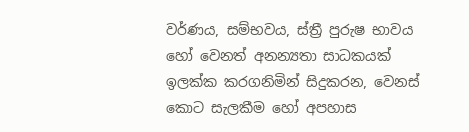වර්ණය, සම්භවය, ස්ත්‍රී පුරුෂ භාවය හෝ වෙනත් අනන්‍යතා සාධකයක් ඉලක්ක කරගනිමින් සිදුකරන, වෙනස් කොට සැලකීම හෝ අපහාස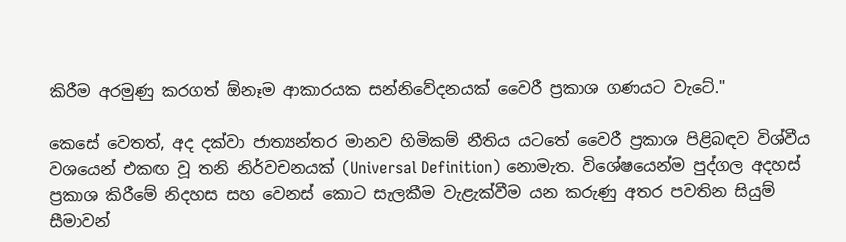කිරීම අරමුණු කරගත් ඕනෑම ආකාරයක සන්නිවේදනයක් වෛරී ප්‍රකාශ ගණයට වැටේ."

කෙසේ වෙතත්, අද දක්වා ජාත්‍යන්තර මානව හිමිකම් නීතිය යටතේ වෛරී ප්‍රකාශ පිළිබඳව විශ්වීය වශයෙන් එකඟ වූ තනි නිර්වචනයක් (Universal Definition) නොමැත. විශේෂයෙන්ම පුද්ගල අදහස් ප්‍රකාශ කිරීමේ නිදහස සහ වෙනස් කොට සැලකීම වැළැක්වීම යන කරුණු අතර පවතින සියුම් සීමාවන්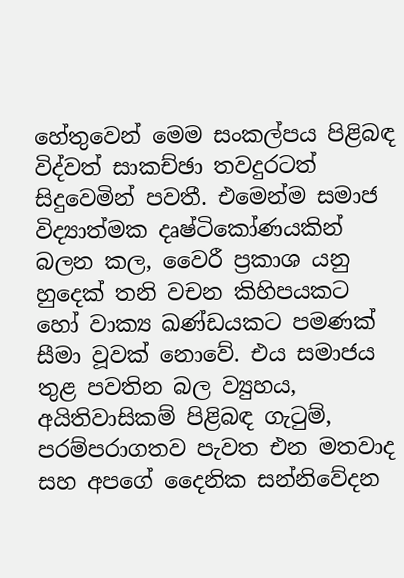හේතුවෙන් මෙම සංකල්පය පිළිබඳ විද්වත් සාකච්ඡා තවදුරටත් සිදුවෙමින් පවතී. එමෙන්ම සමාජ විද්‍යාත්මක දෘෂ්ටිකෝණයකින් බලන කල, වෛරී ප්‍රකාශ යනු හුදෙක් තනි වචන කිහිපයකට හෝ වාක්‍ය ඛණ්ඩයකට පමණක් සීමා වූවක් නොවේ. එය සමාජය තුළ පවතින බල ව්‍යුහය, අයිතිවාසිකම් පිළිබඳ ගැටුම්, පරම්පරාගතව පැවත එන මතවාද සහ අපගේ දෛනික සන්නිවේදන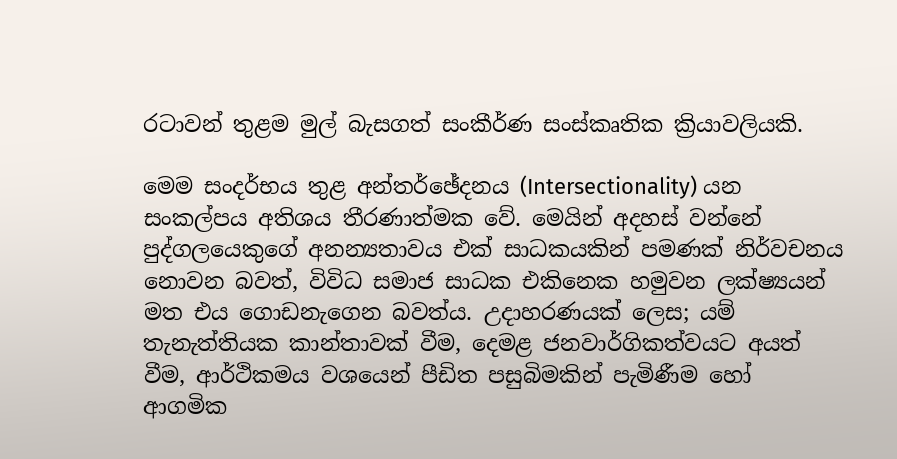රටාවන් තුළම මුල් බැසගත් සංකීර්ණ සංස්කෘතික ක්‍රියාවලියකි.

මෙම සංදර්භය තුළ අන්තර්ඡේදනය (Intersectionality) යන සංකල්පය අතිශය තීරණාත්මක වේ. මෙයින් අදහස් වන්නේ පුද්ගලයෙකුගේ අනන්‍යතාවය එක් සාධකයකින් පමණක් නිර්වචනය නොවන බවත්, විවිධ සමාජ සාධක එකිනෙක හමුවන ලක්ෂ්‍යයන් මත එය ගොඩනැගෙන බවත්ය. උදාහරණයක් ලෙස; යම් තැනැත්තියක කාන්තාවක් වීම, දෙමළ ජනවාර්ගිකත්වයට අයත් වීම, ආර්ථිකමය වශයෙන් පීඩිත පසුබිමකින් පැමිණීම හෝ ආගමික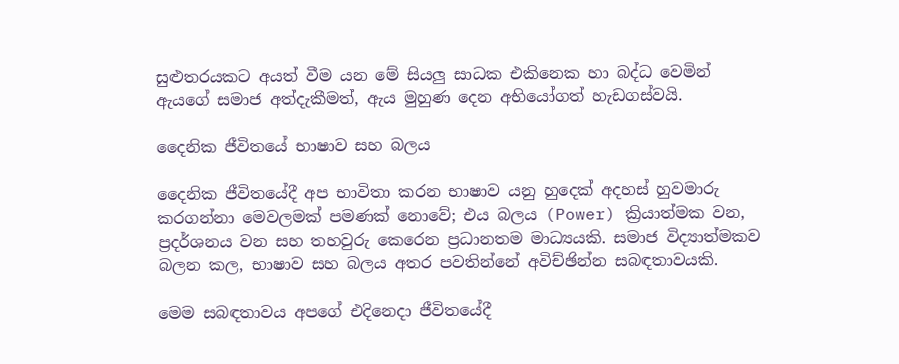සුළුතරයකට අයත් වීම යන මේ සියලු සාධක එකිනෙක හා බද්ධ වෙමින් ඇයගේ සමාජ අත්දැකීමත්, ඇය මුහුණ දෙන අභියෝගත් හැඩගස්වයි.

දෛනික ජීවිතයේ භාෂාව සහ බලය

දෛනික ජීවිතයේදී අප භාවිතා කරන භාෂාව යනු හුදෙක් අදහස් හුවමාරු කරගන්නා මෙවලමක් පමණක් නොවේ; එය බලය (Power) ක්‍රියාත්මක වන, ප්‍රදර්ශනය වන සහ තහවුරු කෙරෙන ප්‍රධානතම මාධ්‍යයකි. සමාජ විද්‍යාත්මකව බලන කල, භාෂාව සහ බලය අතර පවතින්නේ අවිච්ඡින්න සබඳතාවයකි.

මෙම සබඳතාවය අපගේ එදිනෙදා ජීවිතයේදී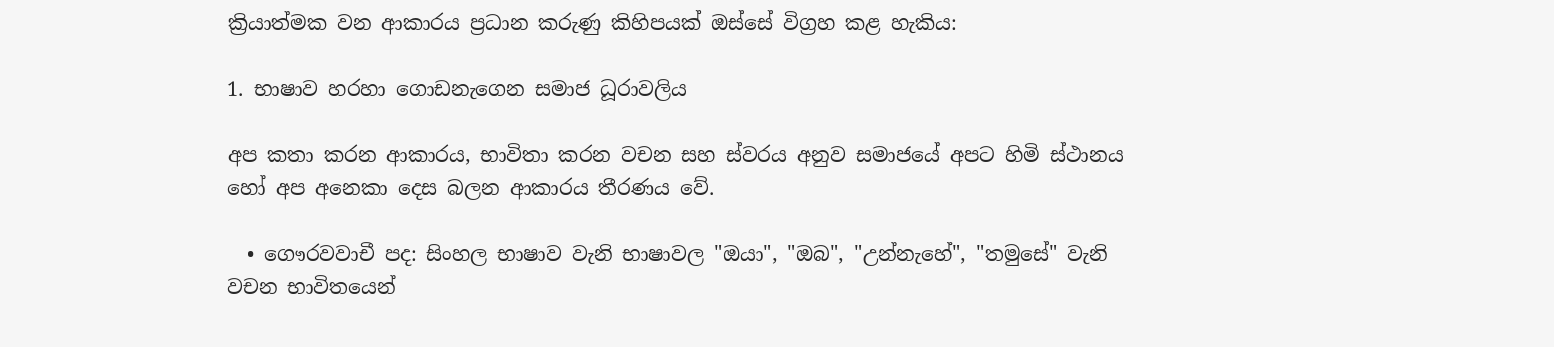ක්‍රියාත්මක වන ආකාරය ප්‍රධාන කරුණු කිහිපයක් ඔස්සේ විග්‍රහ කළ හැකිය:

1. භාෂාව හරහා ගොඩනැගෙන සමාජ ධූරාවලිය

අප කතා කරන ආකාරය, භාවිතා කරන වචන සහ ස්වරය අනුව සමාජයේ අපට හිමි ස්ථානය හෝ අප අනෙකා දෙස බලන ආකාරය තීරණය වේ.

  • ගෞරවවාචී පද: සිංහල භාෂාව වැනි භාෂාවල "ඔයා", "ඔබ", "උන්නැහේ", "තමුසේ" වැනි වචන භාවිතයෙන්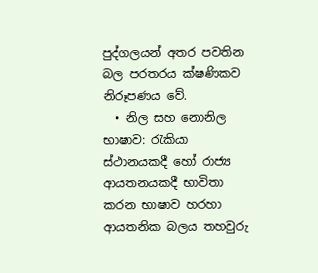පුද්ගලයන් අතර පවතින බල පරතරය ක්ෂණිකව නිරූපණය වේ.
  • නිල සහ නොනිල භාෂාව: රැකියා ස්ථානයකදී හෝ රාජ්‍ය ආයතනයකදී භාවිතා කරන භාෂාව හරහා ආයතනික බලය තහවුරු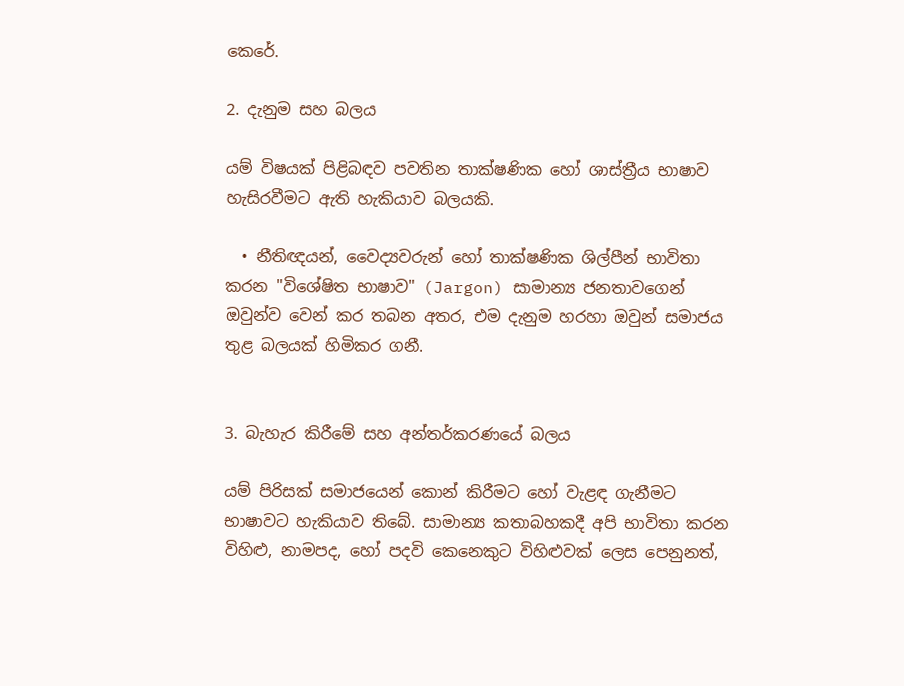කෙරේ.

2. දැනුම සහ බලය

යම් විෂයක් පිළිබඳව පවතින තාක්ෂණික හෝ ශාස්ත්‍රීය භාෂාව හැසිරවීමට ඇති හැකියාව බලයකි.

  • නීතිඥයන්, වෛද්‍යවරුන් හෝ තාක්ෂණික ශිල්පීන් භාවිතා කරන "විශේෂිත භාෂාව" (Jargon) සාමාන්‍ය ජනතාවගෙන් ඔවුන්ව වෙන් කර තබන අතර, එම දැනුම හරහා ඔවුන් සමාජය තුළ බලයක් හිමිකර ගනී.


3. බැහැර කිරීමේ සහ අන්තර්කරණයේ බලය

යම් පිරිසක් සමාජයෙන් කොන් කිරීමට හෝ වැළඳ ගැනීමට භාෂාවට හැකියාව තිබේ. සාමාන්‍ය කතාබහකදී අපි භාවිතා කරන විහිළු, නාමපද, හෝ පදවි කෙනෙකුට විහිළුවක් ලෙස පෙනුනත්,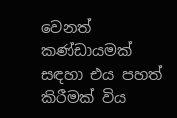වෙනත් කණ්ඩායමක් සඳහා එය පහත් කිරීමක් විය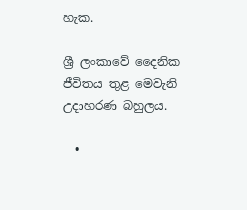හැක.

ශ්‍රී ලංකාවේ දෛනික ජීවිතය තුළ මෙවැනි උදාහරණ බහුලය.

  •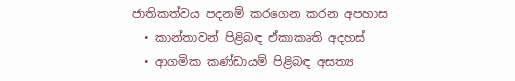ජාතිකත්වය පදනම් කරගෙන කරන අපහාස
  • කාන්තාවන් පිළිබඳ ඒකාකෘති අදහස්
  • ආගමික කණ්ඩායම් පිළිබඳ අසත්‍ය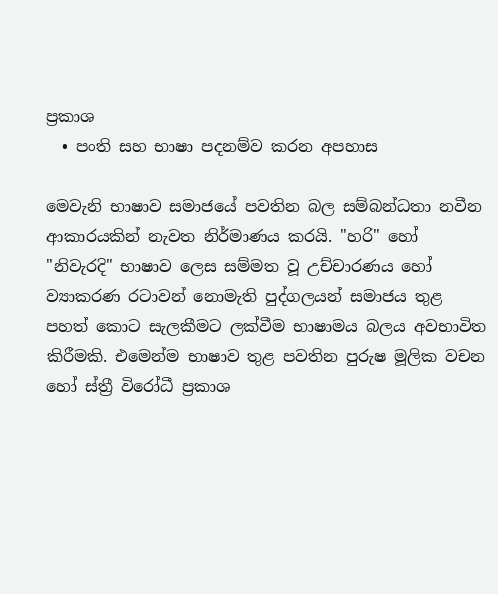ප්‍රකාශ
  • පංති සහ භාෂා පදනම්ව කරන අපහාස

මෙවැනි භාෂාව සමාජයේ පවතින බල සම්බන්ධතා නවීන ආකාරයකින් නැවත නිර්මාණය කරයි. "හරි" හෝ "නිවැරදි" භාෂාව ලෙස සම්මත වූ උච්චාරණය හෝ ව්‍යාකරණ රටාවන් නොමැති පුද්ගලයන් සමාජය තුළ පහත් කොට සැලකීමට ලක්වීම භාෂාමය බලය අවභාවිත කිරීමකි. එමෙන්ම භාෂාව තුළ පවතින පුරුෂ මූලික වචන හෝ ස්ත්‍රී විරෝධී ප්‍රකාශ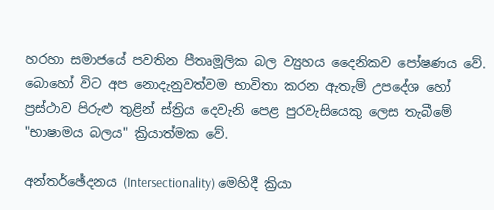හරහා සමාජයේ පවතින පීතෘමූලික බල ව්‍යුහය දෛනිකව පෝෂණය වේ. බොහෝ විට අප නොදැනුවත්වම භාවිතා කරන ඇතැම් උපදේශ හෝ ප්‍රස්ථාව පිරුළු තුළින් ස්ත්‍රිය දෙවැනි පෙළ පුරවැසියෙකු ලෙස තැබීමේ "භාෂාමය බලය" ක්‍රියාත්මක වේ.

අන්තර්ඡේදනය (Intersectionality) මෙහිදී ක්‍රියා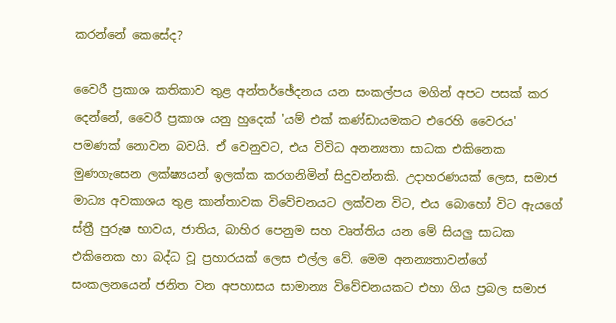කරන්නේ කෙසේද?

වෛරී ප්‍රකාශ කතිකාව තුළ අන්තර්ඡේදනය යන සංකල්පය මගින් අපට පසක් කර දෙන්නේ, වෛරී ප්‍රකාශ යනු හුදෙක් 'යම් එක් කණ්ඩායමකට එරෙහි වෛරය' පමණක් නොවන බවයි. ඒ වෙනුවට, එය විවිධ අනන්‍යතා සාධක එකිනෙක මුණගැසෙන ලක්ෂ්‍යයන් ඉලක්ක කරගනිමින් සිදුවන්නකි. උදාහරණයක් ලෙස, සමාජ මාධ්‍ය අවකාශය තුළ කාන්තාවක විවේචනයට ලක්වන විට, එය බොහෝ විට ඇයගේ ස්ත්‍රී පුරුෂ භාවය, ජාතිය, බාහිර පෙනුම සහ වෘත්තිය යන මේ සියලු සාධක එකිනෙක හා බද්ධ වූ ප්‍රහාරයක් ලෙස එල්ල වේ. මෙම අනන්‍යතාවන්ගේ සංකලනයෙන් ජනිත වන අපහාසය සාමාන්‍ය විවේචනයකට එහා ගිය ප්‍රබල සමාජ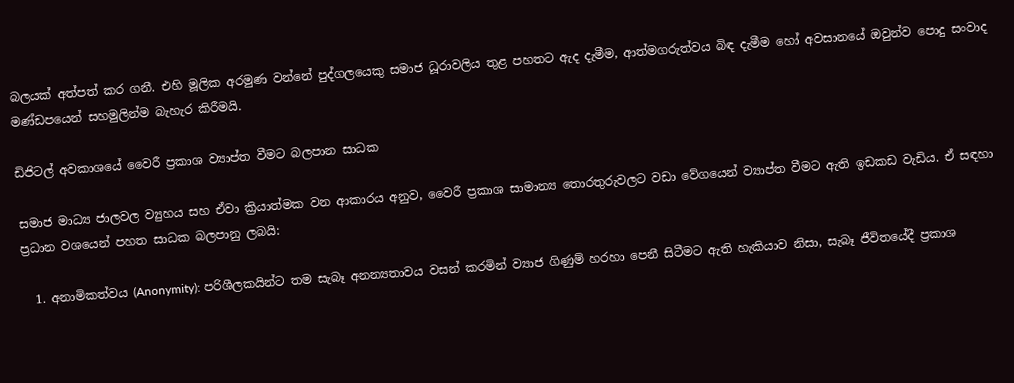බලයක් අත්පත් කර ගනී. එහි මූලික අරමුණ වන්නේ පුද්ගලයෙකු සමාජ ධූරාවලිය තුළ පහතට ඇද දැමීම, ආත්මගරුත්වය බිඳ දැමීම හෝ අවසානයේ ඔවුන්ව පොදු සංවාද මණ්ඩපයෙන් සහමුලින්ම බැහැර කිරීමයි.

ඩිජිටල් අවකාශයේ වෛරී ප්‍රකාශ ව්‍යාප්ත වීමට බලපාන සාධක

සමාජ මාධ්‍ය ජාලවල ව්‍යුහය සහ ඒවා ක්‍රියාත්මක වන ආකාරය අනුව, වෛරී ප්‍රකාශ සාමාන්‍ය තොරතුරුවලට වඩා වේගයෙන් ව්‍යාප්ත වීමට ඇති ඉඩකඩ වැඩිය. ඒ සඳහා ප්‍රධාන වශයෙන් පහත සාධක බලපානු ලබයි:

  1. අනාමිකත්වය (Anonymity): පරිශීලකයින්ට තම සැබෑ අනන්‍යතාවය වසන් කරමින් ව්‍යාජ ගිණුම් හරහා පෙනී සිටීමට ඇති හැකියාව නිසා, සැබෑ ජීවිතයේදී ප්‍රකාශ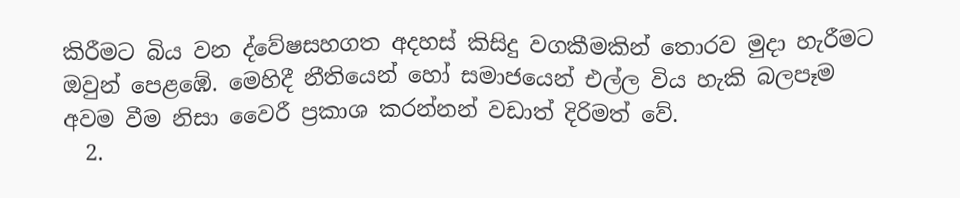කිරීමට බිය වන ද්වේෂසහගත අදහස් කිසිදු වගකීමකින් තොරව මුදා හැරීමට ඔවුන් පෙළඹේ. මෙහිදී නීතියෙන් හෝ සමාජයෙන් එල්ල විය හැකි බලපෑම අවම වීම නිසා වෛරී ප්‍රකාශ කරන්නන් වඩාත් දිරිමත් වේ.
  2.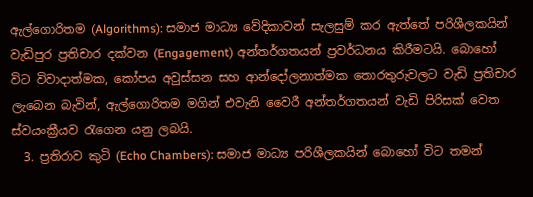ඇල්ගොරිතම (Algorithms): සමාජ මාධ්‍ය වේදිකාවන් සැලසුම් කර ඇත්තේ පරිශීලකයින් වැඩිපුර ප්‍රතිචාර දක්වන (Engagement) අන්තර්ගතයන් ප්‍රවර්ධනය කිරීමටයි. බොහෝ විට විවාදාත්මක, කෝපය අවුස්සන සහ ආන්දෝලනාත්මක තොරතුරුවලට වැඩි ප්‍රතිචාර ලැබෙන බැවින්, ඇල්ගොරිතම මගින් එවැනි වෛරී අන්තර්ගතයන් වැඩි පිරිසක් වෙත ස්වයංක්‍රීයව රැගෙන යනු ලබයි.
  3. ප්‍රතිරාව කුටි (Echo Chambers): සමාජ මාධ්‍ය පරිශීලකයින් බොහෝ විට තමන්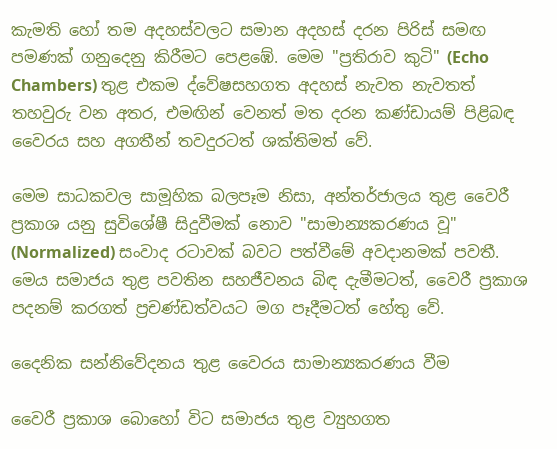කැමති හෝ තම අදහස්වලට සමාන අදහස් දරන පිරිස් සමඟ පමණක් ගනුදෙනු කිරීමට පෙළඹේ. මෙම "ප්‍රතිරාව කුටි" (Echo Chambers) තුළ එකම ද්වේෂසහගත අදහස් නැවත නැවතත් තහවුරු වන අතර, එමඟින් වෙනත් මත දරන කණ්ඩායම් පිළිබඳ වෛරය සහ අගතීන් තවදුරටත් ශක්තිමත් වේ.

මෙම සාධකවල සාමූහික බලපෑම නිසා, අන්තර්ජාලය තුළ වෛරී ප්‍රකාශ යනු සුවිශේෂී සිදුවීමක් නොව "සාමාන්‍යකරණය වූ" (Normalized) සංවාද රටාවක් බවට පත්වීමේ අවදානමක් පවතී. මෙය සමාජය තුළ පවතින සහජීවනය බිඳ දැමීමටත්, වෛරී ප්‍රකාශ පදනම් කරගත් ප්‍රචණ්ඩත්වයට මග පෑදීමටත් හේතු වේ.

දෛනික සන්නිවේදනය තුළ වෛරය සාමාන්‍යකරණය වීම

වෛරී ප්‍රකාශ බොහෝ විට සමාජය තුළ ව්‍යුහගත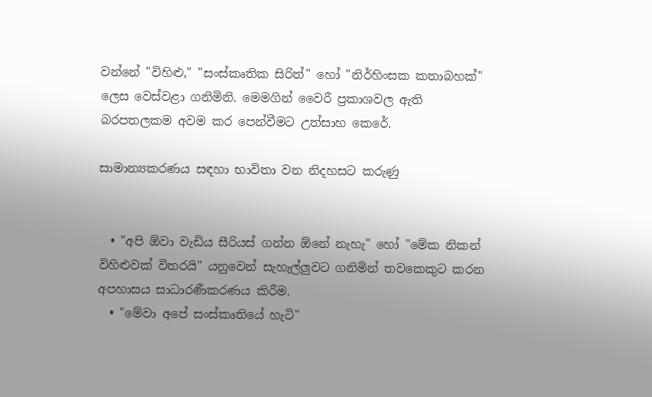වන්නේ "විහිළු," "සංස්කෘතික සිරිත්" හෝ "නිර්හිංසක කතාබහක්" ලෙස වෙස්වළා ගනිමිනි. මෙමගින් වෛරී ප්‍රකාශවල ඇති බරපතලකම අවම කර පෙන්වීමට උත්සාහ කෙරේ.

සාමාන්‍යකරණය සඳහා භාවිතා වන නිදහසට කරුණු


  • "අපි ඕවා වැඩිය සීරියස් ගන්න ඕනේ නැහැ" හෝ "මේක නිකන් විහිළුවක් විතරයි" යනුවෙන් සැහැල්ලුවට ගනිමින් තවකෙකුට කරන අපහාසය සාධාරණීකරණය කිරීම.
  • "මේවා අපේ සංස්කෘතියේ හැටි"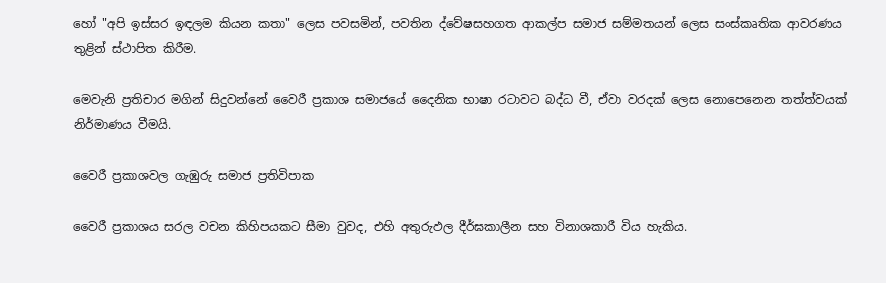හෝ "අපි ඉස්සර ඉඳලම කියන කතා" ලෙස පවසමින්, පවතින ද්වේෂසහගත ආකල්ප සමාජ සම්මතයන් ලෙස සංස්කෘතික ආවරණය තුළින් ස්ථාපිත කිරීම.

මෙවැනි ප්‍රතිචාර මගින් සිදුවන්නේ වෛරී ප්‍රකාශ සමාජයේ දෛනික භාෂා රටාවට බද්ධ වී, ඒවා වරදක් ලෙස නොපෙනෙන තත්ත්වයක් නිර්මාණය වීමයි.

වෛරී ප්‍රකාශවල ගැඹුරු සමාජ ප්‍රතිවිපාක

වෛරී ප්‍රකාශය සරල වචන කිහිපයකට සීමා වුවද, එහි අතුරුඵල දීර්ඝකාලීන සහ විනාශකාරී විය හැකිය.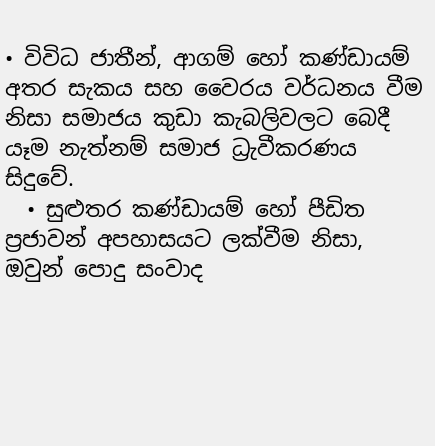• විවිධ ජාතීන්, ආගම් හෝ කණ්ඩායම් අතර සැකය සහ වෛරය වර්ධනය වීම නිසා සමාජය කුඩා කැබලිවලට බෙදී යෑම නැත්නම් සමාජ ධ්‍රැවීකරණය සිදුවේ.
  • සුළුතර කණ්ඩායම් හෝ පීඩිත ප්‍රජාවන් අපහාසයට ලක්වීම නිසා, ඔවුන් පොදු සංවාද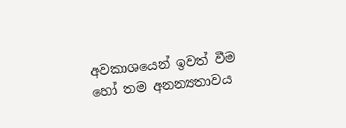අවකාශයෙන් ඉවත් වීම හෝ තම අනන්‍යතාවය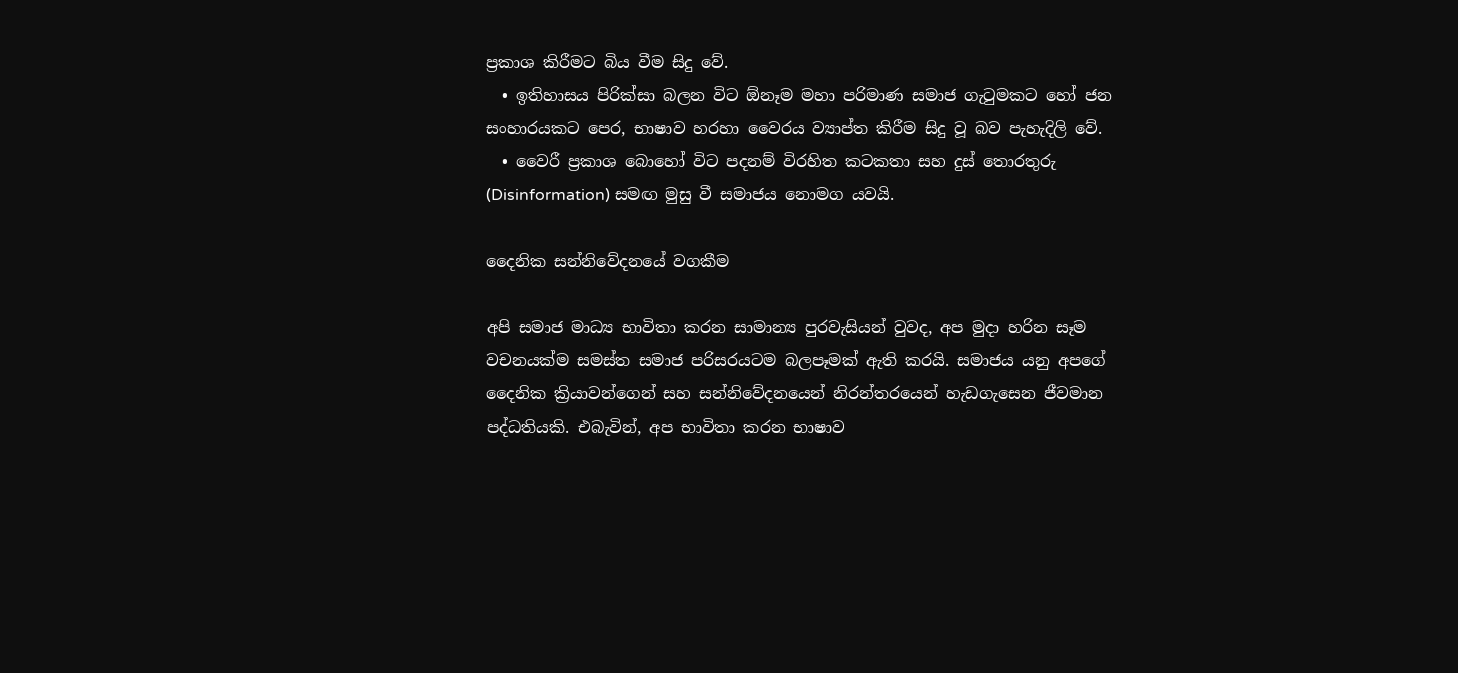ප්‍රකාශ කිරීමට බිය වීම සිදු වේ.
  • ඉතිහාසය පිරික්සා බලන විට ඕනෑම මහා පරිමාණ සමාජ ගැටුමකට හෝ ජන සංහාරයකට පෙර, භාෂාව හරහා වෛරය ව්‍යාප්ත කිරීම සිදු වූ බව පැහැදිලි වේ.
  • වෛරී ප්‍රකාශ බොහෝ විට පදනම් විරහිත කටකතා සහ දුස් තොරතුරු (Disinformation) සමඟ මුසු වී සමාජය නොමග යවයි.

දෛනික සන්නිවේදනයේ වගකීම

අපි සමාජ මාධ්‍ය භාවිතා කරන සාමාන්‍ය පුරවැසියන් වුවද, අප මුදා හරින සෑම වචනයක්ම සමස්ත සමාජ පරිසරයටම බලපෑමක් ඇති කරයි. සමාජය යනු අපගේ දෛනික ක්‍රියාවන්ගෙන් සහ සන්නිවේදනයෙන් නිරන්තරයෙන් හැඩගැසෙන ජීවමාන පද්ධතියකි. එබැවින්, අප භාවිතා කරන භාෂාව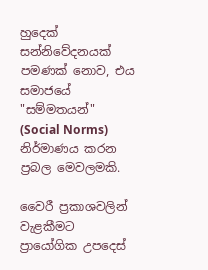හුදෙක් සන්නිවේදනයක් පමණක් නොව, එය සමාජයේ "සම්මතයන්" (Social Norms) නිර්මාණය කරන ප්‍රබල මෙවලමකි.

වෛරී ප්‍රකාශවලින් වැළකීමට ප්‍රායෝගික උපදෙස්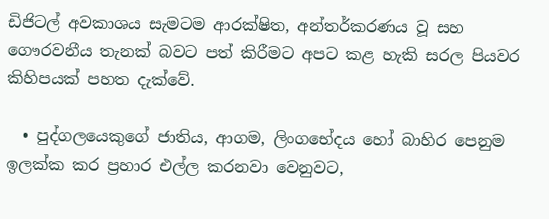ඩිජිටල් අවකාශය සැමටම ආරක්ෂිත, අන්තර්කරණය වූ සහ ගෞරවනීය තැනක් බවට පත් කිරීමට අපට කළ හැකි සරල පියවර කිහිපයක් පහත දැක්වේ.

  • පුද්ගලයෙකුගේ ජාතිය, ආගම, ලිංගභේදය හෝ බාහිර පෙනුම ඉලක්ක කර ප්‍රහාර එල්ල කරනවා වෙනුවට,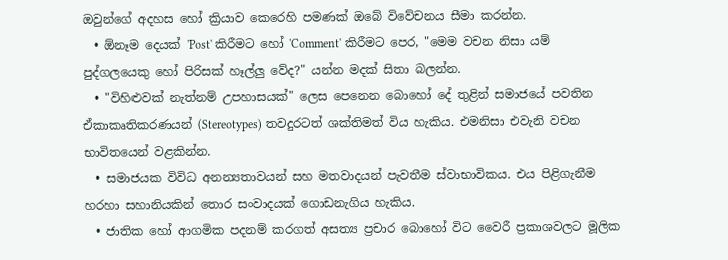ඔවුන්ගේ අදහස හෝ ක්‍රියාව කෙරෙහි පමණක් ඔබේ විවේචනය සීමා කරන්න.
  • ඕනෑම දෙයක් 'Post' කිරීමට හෝ 'Comment' කිරීමට පෙර, "මෙම වචන නිසා යම් පුද්ගලයෙකු හෝ පිරිසක් හෑල්ලු වේද?" යන්න මදක් සිතා බලන්න.
  • "විහිළුවක් නැත්නම් උපහාසයක්" ලෙස පෙනෙන බොහෝ දේ තුළින් සමාජයේ පවතින ඒකාකෘතිකරණයන් (Stereotypes) තවදුරටත් ශක්තිමත් විය හැකිය. එමනිසා එවැනි වචන භාවිතයෙන් වළකින්න.
  • සමාජයක විවිධ අනන්‍යතාවයන් සහ මතවාදයන් පැවතීම ස්වාභාවිකය. එය පිළිගැනීම හරහා සහානියකින් තොර සංවාදයක් ගොඩනැගිය හැකිය.
  • ජාතික හෝ ආගමික පදනම් කරගත් අසත්‍ය ප්‍රචාර බොහෝ විට වෛරී ප්‍රකාශවලට මූලික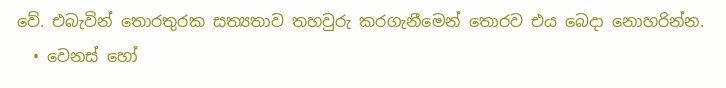වේ. එබැවින් තොරතුරක සත්‍යතාව තහවුරු කරගැනීමෙන් තොරව එය බෙදා නොහරින්න.
  • වෙනස් හෝ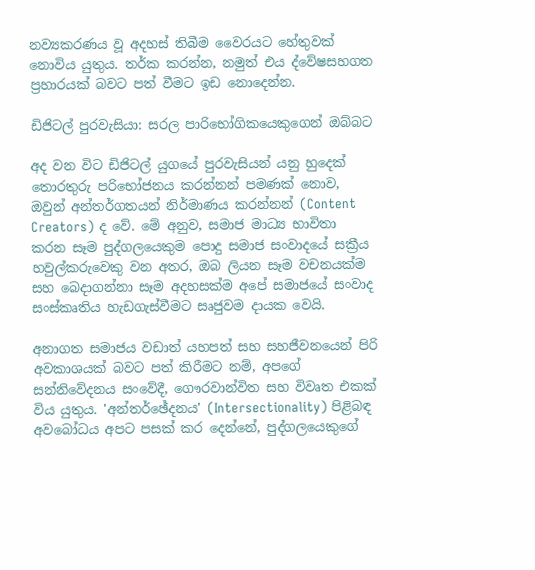නව්‍යකරණය වූ අදහස් තිබීම වෛරයට හේතුවක් නොවිය යුතුය. තර්ක කරන්න, නමුත් එය ද්වේෂසහගත ප්‍රහාරයක් බවට පත් වීමට ඉඩ නොදෙන්න.

ඩිජිටල් පුරවැසියා: සරල පාරිභෝගිකයෙකුගෙන් ඔබ්බට

අද වන විට ඩිජිටල් යුගයේ පුරවැසියන් යනු හුදෙක් තොරතුරු පරිභෝජනය කරන්නන් පමණක් නොව, ඔවුන් අන්තර්ගතයන් නිර්මාණය කරන්නන් (Content Creators) ද වේ. මේ අනුව, සමාජ මාධ්‍ය භාවිතා කරන සෑම පුද්ගලයෙකුම පොදු සමාජ සංවාදයේ සක්‍රීය හවුල්කරුවෙකු වන අතර, ඔබ ලියන සෑම වචනයක්ම සහ බෙදාගන්නා සෑම අදහසක්ම අපේ සමාජයේ සංවාද සංස්කෘතිය හැඩගැස්වීමට සෘජුවම දායක වෙයි.

අනාගත සමාජය වඩාත් යහපත් සහ සහජීවනයෙන් පිරි අවකාශයක් බවට පත් කිරීමට නම්, අපගේ සන්නිවේදනය සංවේදී, ගෞරවාන්විත සහ විවෘත එකක් විය යුතුය. 'අන්තර්ඡේදනය' (Intersectionality) පිළිබඳ අවබෝධය අපට පසක් කර දෙන්නේ, පුද්ගලයෙකුගේ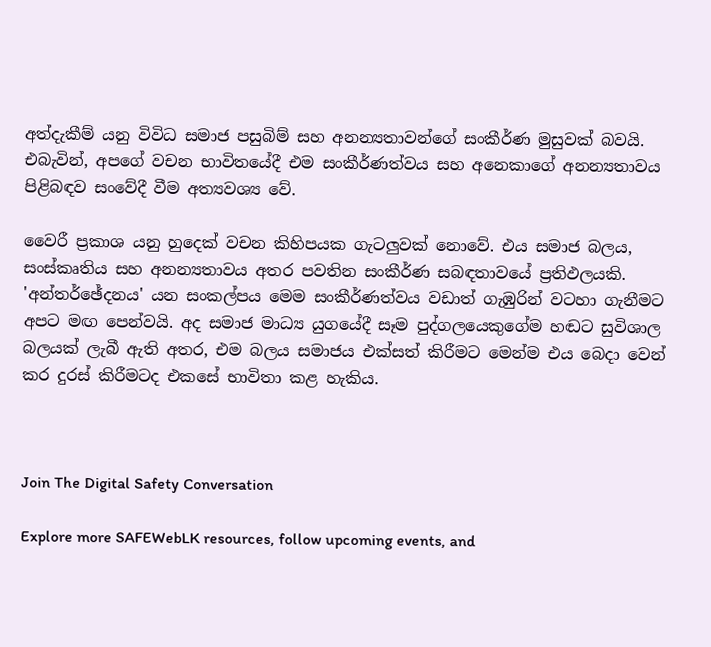අත්දැකීම් යනු විවිධ සමාජ පසුබිම් සහ අනන්‍යතාවන්ගේ සංකීර්ණ මුසුවක් බවයි. එබැවින්, අපගේ වචන භාවිතයේදී එම සංකීර්ණත්වය සහ අනෙකාගේ අනන්‍යතාවය පිළිබඳව සංවේදී වීම අත්‍යවශ්‍ය වේ.

වෛරී ප්‍රකාශ යනු හුදෙක් වචන කිහිපයක ගැටලුවක් නොවේ. එය සමාජ බලය, සංස්කෘතිය සහ අනන්‍යතාවය අතර පවතින සංකීර්ණ සබඳතාවයේ ප්‍රතිඵලයකි. 'අන්තර්ඡේදනය' යන සංකල්පය මෙම සංකීර්ණත්වය වඩාත් ගැඹුරින් වටහා ගැනීමට අපට මඟ පෙන්වයි. අද සමාජ මාධ්‍ය යුගයේදී සෑම පුද්ගලයෙකුගේම හඬට සුවිශාල බලයක් ලැබී ඇති අතර, එම බලය සමාජය එක්සත් කිරීමට මෙන්ම එය බෙදා වෙන් කර දුරස් කිරීමටද එකසේ භාවිතා කළ හැකිය.



Join The Digital Safety Conversation

Explore more SAFEWebLK resources, follow upcoming events, and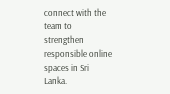connect with the team to strengthen responsible online spaces in Sri Lanka.